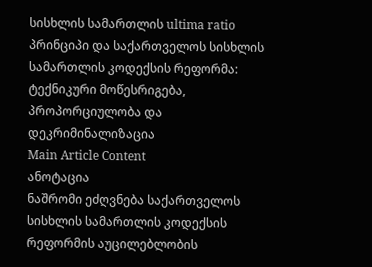სისხლის სამართლის ultima ratio პრინციპი და საქართველოს სისხლის სამართლის კოდექსის რეფორმა: ტექნიკური მოწესრიგება, პროპორციულობა და დეკრიმინალიზაცია
Main Article Content
ანოტაცია
ნაშრომი ეძღვნება საქართველოს სისხლის სამართლის კოდექსის რეფორმის აუცილებლობის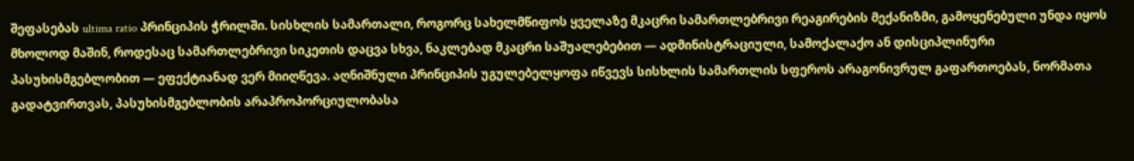შეფასებას ultima ratio პრინციპის ჭრილში. სისხლის სამართალი, როგორც სახელმწიფოს ყველაზე მკაცრი სამართლებრივი რეაგირების მექანიზმი, გამოყენებული უნდა იყოს მხოლოდ მაშინ, როდესაც სამართლებრივი სიკეთის დაცვა სხვა, ნაკლებად მკაცრი საშუალებებით — ადმინისტრაციული, სამოქალაქო ან დისციპლინური პასუხისმგებლობით — ეფექტიანად ვერ მიიღწევა. აღნიშნული პრინციპის უგულებელყოფა იწვევს სისხლის სამართლის სფეროს არაგონივრულ გაფართოებას, ნორმათა გადატვირთვას, პასუხისმგებლობის არაპროპორციულობასა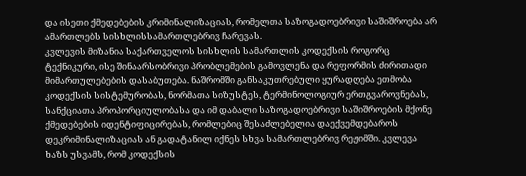და ისეთი ქმედებების კრიმინალიზაციას, რომელთა საზოგადოებრივი საშიშროება არ ამართლებს სისხლისსამართლებრივ ჩარევას.
კვლევის მიზანია საქართველოს სისხლის სამართლის კოდექსის როგორც ტექნიკური, ისე შინაარსობრივი პრობლემების გამოვლენა და რეფორმის ძირითადი მიმართულებების დასაბუთება. ნაშრომში განსაკუთრებული ყურადღება ეთმობა კოდექსის სისტემურობას, ნორმათა სიზუსტეს, ტერმინოლოგიურ ერთგვაროვნებას, სანქციათა პროპორციულობასა და იმ დაბალი საზოგადოებრივი საშიშროების მქონე ქმედებების იდენტიფიცირებას, რომლებიც შესაძლებელია დაექვემდებაროს დეკრიმინალიზაციას ან გადატანილ იქნეს სხვა სამართლებრივ რეჟიმში. კვლევა ხაზს უსვამს, რომ კოდექსის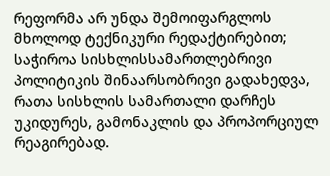რეფორმა არ უნდა შემოიფარგლოს მხოლოდ ტექნიკური რედაქტირებით; საჭიროა სისხლისსამართლებრივი პოლიტიკის შინაარსობრივი გადახედვა, რათა სისხლის სამართალი დარჩეს უკიდურეს, გამონაკლის და პროპორციულ რეაგირებად.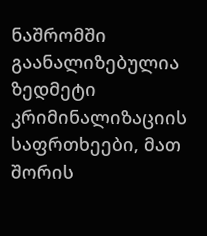ნაშრომში გაანალიზებულია ზედმეტი კრიმინალიზაციის საფრთხეები, მათ შორის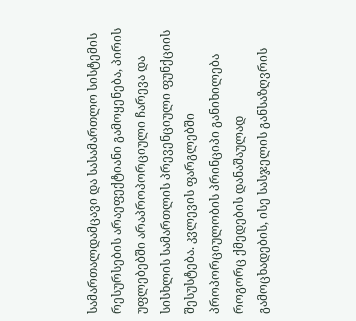სამართალდამცავი და სასამართლო სისტემის რესურსების არაეფექტიანი გამოყენება, პირის უფლებებში არაპროპორციული ჩარევა და სისხლის სამართლის პრევენციული ფუნქციის შესუსტება. კვლევის ფარგლებში პროპორციულობის პრინციპი განიხილება როგორც ქმედების დანაშაულად გამოცხადების, ისე სასჯელის განსაზღვრის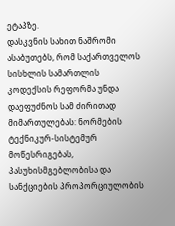ეტაპზე.
დასკვნის სახით ნაშრომი ასაბუთებს, რომ საქართველოს სისხლის სამართლის კოდექსის რეფორმა უნდა დაეფუძნოს სამ ძირითად მიმართულებას: ნორმების ტექნიკურ-სისტემურ მოწესრიგებას, პასუხისმგებლობისა და სანქციების პროპორციულობის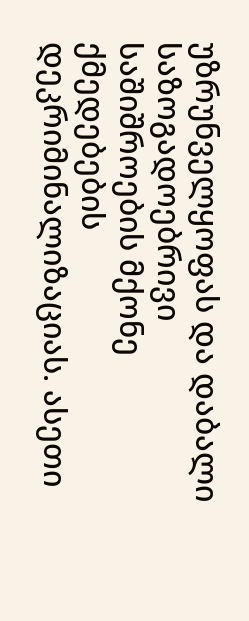უზრუნველყოფას და დაბალი საზოგადოებრივი საშიშროების მქონე ქმედებების დეკრიმინალიზაციას. ასეთი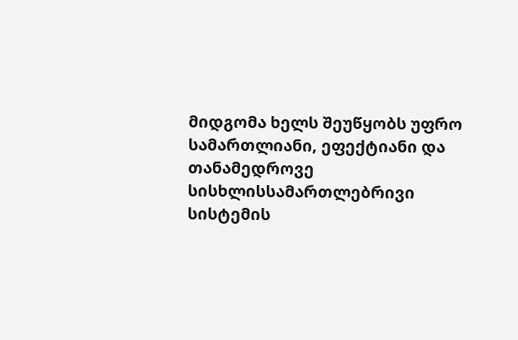მიდგომა ხელს შეუწყობს უფრო სამართლიანი, ეფექტიანი და თანამედროვე სისხლისსამართლებრივი სისტემის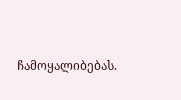ჩამოყალიბებას.